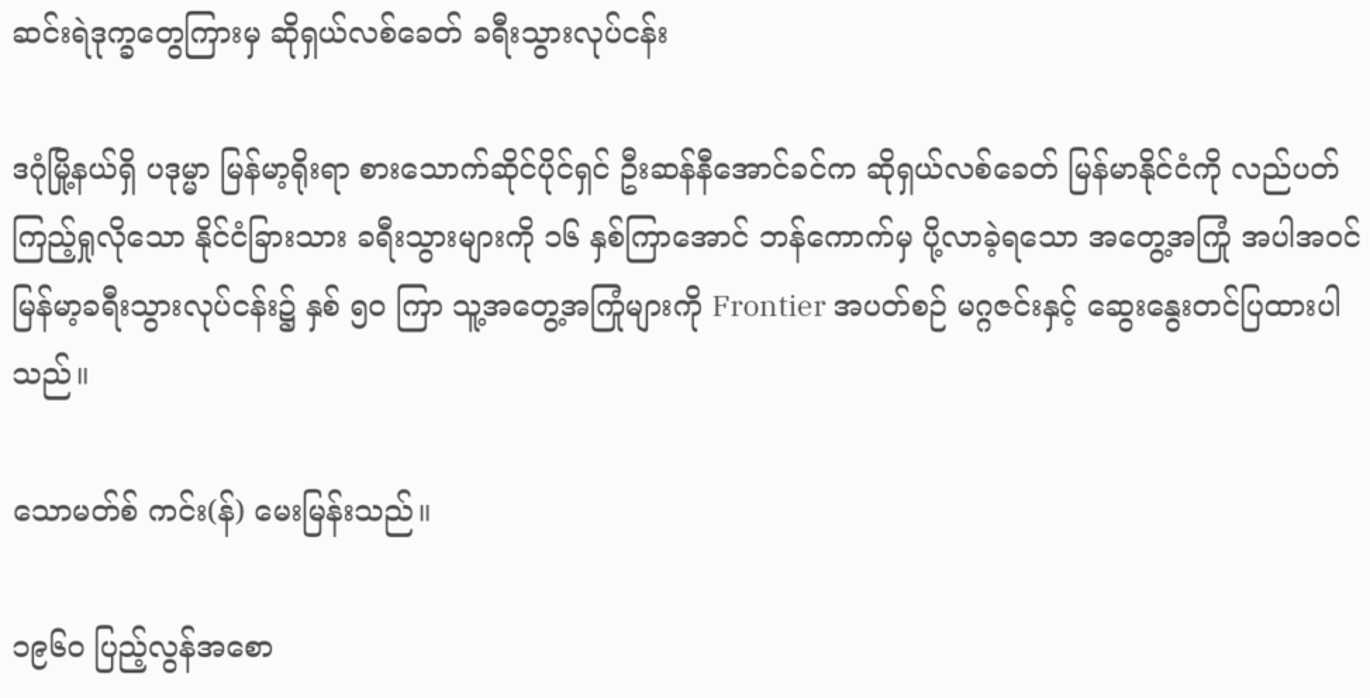ဆင်းရဲဒုက္ခတွေကြားမှ ဆိုရှယ်လစ်ခေတ် ခရီးသွားလုပ်ငန်း

ဒဂုံမြို့နယ်ရှိ ပဒုမ္မာ မြန်မာ့ရိုးရာ စားသောက်ဆိုင်ပိုင်ရှင် ဦးဆန်နီအောင်ခင်က ဆိုရှယ်လစ်ခေတ် မြန်မာနိုင်ငံကို လည်ပတ်ကြည့်ရှုလိုသော နိုင်ငံခြားသား ခရီးသွားများကို ၁၆ နှစ်ကြာအောင် ဘန်ကောက်မှ ပို့လာခဲ့ရသော အတွေ့အကြုံ အပါအဝင် မြန်မာ့ခရီးသွားလုပ်ငန်း၌ နှစ် ၅၀ ကြာ သူ့အတွေ့အကြုံများကို Frontier အပတ်စဉ် မဂ္ဂဇင်းနှင့် ဆွေးနွေးတင်ပြထားပါသည်။

သောမတ်စ် ကင်း(န်) မေးမြန်းသည်။

၁၉၆၀ ပြည့်လွန်အစော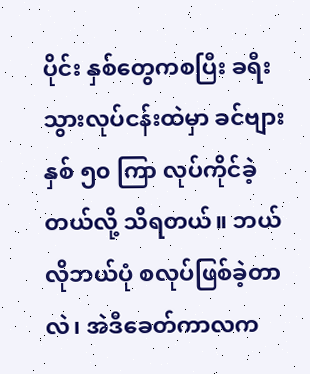ပိုင်း နှစ်တွေကစပြီး ခရီးသွားလုပ်ငန်းထဲမှာ ခင်ဗျား နှစ် ၅၀ ကြာ လုပ်ကိုင်ခဲ့တယ်လို့ သိရတယ်။ ဘယ်လိုဘယ်ပုံ စလုပ်ဖြစ်ခဲ့တာလဲ၊ အဲဒီခေတ်ကာလက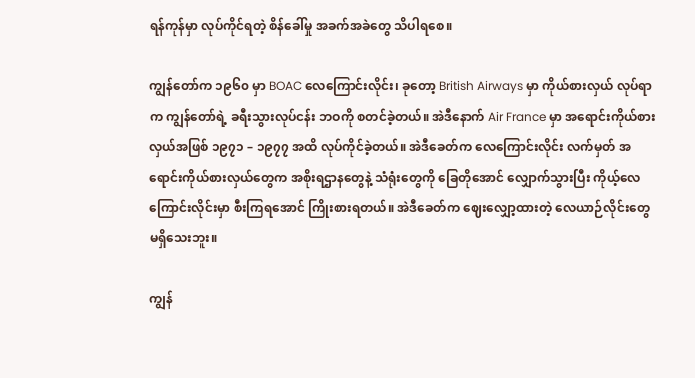ရန်ကုန်မှာ လုပ်ကိုင်ရတဲ့ စိန်ခေါ်မှု အခက်အခဲတွေ သိပါရစေ။

ကျွန်တော်က ၁၉၆၀ မှာ BOAC လေကြောင်းလိုင်း၊ ခုတော့ British Airways မှာ ကိုယ်စားလှယ် လုပ်ရာက ကျွန်တော်ရဲ့ ခရီးသွားလုပ်ငန်း ဘဝကို စတင်ခဲ့တယ်။ အဲဒီနောက် Air France မှာ အရောင်းကိုယ်စားလှယ်အဖြစ် ၁၉၇၁ – ၁၉၇၇ အထိ လုပ်ကိုင်ခဲ့တယ်။ အဲဒီခေတ်က လေကြောင်းလိုင်း လက်မှတ် အရောင်းကိုယ်စားလှယ်တွေက အစိုးရဌာနတွေနဲ့ သံရုံးတွေကို ခြေတိုအောင် လျှောက်သွားပြီး ကိုယ့်လေကြောင်းလိုင်းမှာ စီးကြရအောင် ကြိုးစားရတယ်။ အဲဒီခေတ်က ဈေးလျှော့ထားတဲ့ လေယာဉ်လိုင်းတွေ မရှိသေးဘူး။

ကျွန်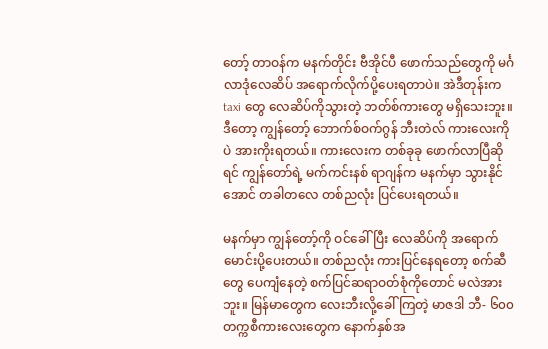တော့် တာဝန်က မနက်တိုင်း ဗီအိုင်ပီ ဖောက်သည်တွေကို မင်္ဂလာဒုံလေဆိပ် အရောက်လိုက်ပို့ပေးရတာပဲ။ အဲဒီတုန်းက taxi တွေ လေဆိပ်ကိုသွားတဲ့ ဘတ်စ်ကားတွေ မရှိသေးဘူး။ ဒီတော့ ကျွန်တော့် ဘောက်စ်ဝက်ဂွန် ဘီးတဲလ် ကားလေးကိုပဲ အားကိုးရတယ်။ ကားလေးက တစ်ခုခု ဖောက်လာပြီဆိုရင် ကျွန်တော်ရဲ့ မက်ကင်းနစ် ရာဂျန်က မနက်မှာ သွားနိုင်အောင် တခါတလေ တစ်ညလုံး ပြင်ပေးရတယ်။

မနက်မှာ ကျွန်တော့်ကို ဝင်ခေါ်ပြီး လေဆိပ်ကို အရောက်မောင်းပို့ပေးတယ်။ တစ်ညလုံး ကားပြင်နေရတော့ စက်ဆီတွေ ပေကျံနေတဲ့ စက်ပြင်ဆရာဝတ်စုံကိုတောင် မလဲအားဘူး။ မြန်မာတွေက လေးဘီးလို့ခေါ်ကြတဲ့ မာဇဒါ ဘီ- ၆၀၀ တက္ကစီကားလေးတွေက နောက်နှစ်အ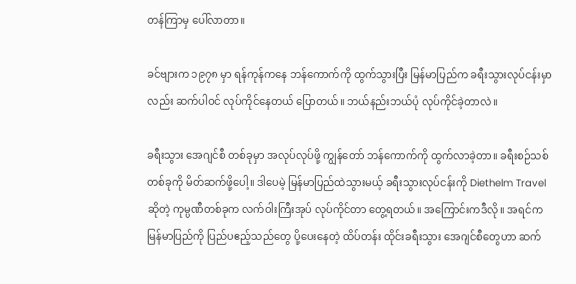တန်ကြာမှ ပေါ်လာတာ။

ခင်ဗျားက ၁၉၇၈ မှာ ရန်ကုန်ကနေ ဘန်ကောက်ကို ထွက်သွားပြီး မြန်မာပြည်က ခရီးသွားလုပ်ငန်းမှာလည်း ဆက်ပါဝင် လုပ်ကိုင်နေတယ် ပြောတယ်။ ဘယ်နည်းဘယ်ပုံ လုပ်ကိုင်ခဲ့တာလဲ။

ခရီးသွား အေဂျင်စီ တစ်ခုမှာ အလုပ်လုပ်ဖို့ ကျွန်တော် ဘန်ကောက်ကို ထွက်လာခဲ့တာ။ ခရီးစဉ်သစ် တစ်ခုကို မိတ်ဆက်ဖို့ပေါ့။ ဒါပေမဲ့ မြန်မာပြည်ထဲသွားမယ့် ခရီးသွားလုပ်ငန်းကို Diethelm Travel ဆိုတဲ့ ကုမ္ပဏီတစ်ခုက လက်ဝါးကြီးအုပ် လုပ်ကိုင်တာ တွေ့ရတယ်။ အကြောင်းကဒီလို။ အရင်က မြန်မာပြည်ကို ပြည်ပဧည့်သည်တွေ ပို့ပေးနေတဲ့ ထိပ်တန်း ထိုင်းခရီးသွား အေဂျင်စီတွေဟာ ဆက်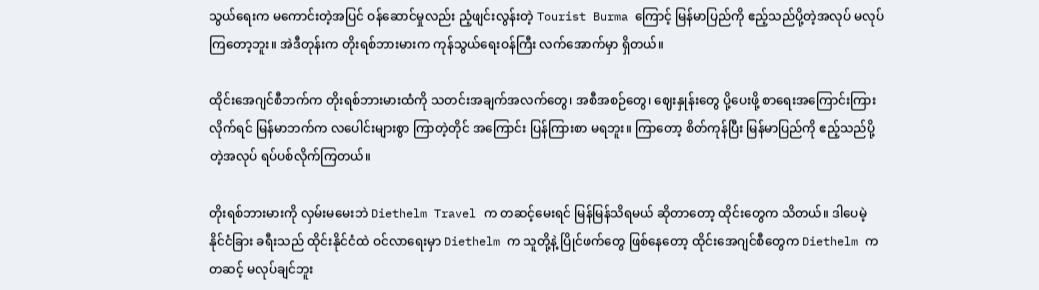သွယ်ရေးက မကောင်းတဲ့အပြင် ဝန်ဆောင်မှုလည်း ညံ့ဖျင်းလွန်းတဲ့ Tourist Burma ကြောင့် မြန်မာပြည်ကို ဧည့်သည်ပို့တဲ့အလုပ် မလုပ်ကြတော့ဘူး။ အဲဒီတုန်းက တိုးရစ်ဘားမားက ကုန်သွယ်ရေးဝန်ကြီး လက်အောက်မှာ ရှိတယ်။

ထိုင်းအေဂျင်စီဘက်က တိုးရစ်ဘားမားထံကို သတင်းအချက်အလက်တွေ၊ အစီအစဉ်တွေ၊ ဈေးနှုန်းတွေ ပို့ပေးဖို့ စာရေးအကြောင်းကြားလိုက်ရင် မြန်မာဘက်က လပေါင်းများစွာ ကြာတဲ့တိုင် အကြောင်း ပြန်ကြားစာ မရဘူး။ ကြာတော့ စိတ်ကုန်ပြီး မြန်မာပြည်ကို ဧည့်သည်ပို့တဲ့အလုပ် ရပ်ပစ်လိုက်ကြတယ်။

တိုးရစ်ဘားမားကို လှမ်းမမေးဘဲ Diethelm Travel က တဆင့်မေးရင် မြန်မြန်သိရမယ် ဆိုတာတော့ ထိုင်းတွေက သိတယ်။ ဒါပေမဲ့ နိုင်ငံခြား ခရီးသည် ထိုင်းနိုင်ငံထဲ ဝင်လာရေးမှာ Diethelm က သူတို့နဲ့ ပြိုင်ဖက်တွေ ဖြစ်နေတော့ ထိုင်းအေဂျင်စီတွေက Diethelm ကတဆင့် မလုပ်ချင်ဘူး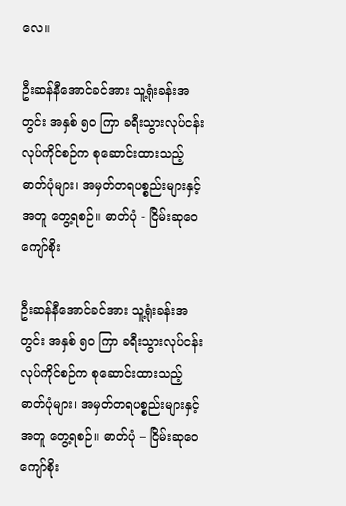လေ။

ဦးဆန်နီအောင်ခင်အား သူ့ရုံးခန်းအတွင်း အနှစ် ၅၀ ကြာ ခရီးသွားလုပ်ငန်း လုပ်ကိုင်စဉ်က စုဆောင်းထားသည့် ဓာတ်ပုံများ၊ အမှတ်တရပစ္စည်းများနှင့်အတူ တွေ့ရစဉ်။ ဓာတ်ပုံ - ငြိမ်းဆုဝေကျော်စိုး

ဦးဆန်နီအောင်ခင်အား သူ့ရုံးခန်းအတွင်း အနှစ် ၅၀ ကြာ ခရီးသွားလုပ်ငန်း လုပ်ကိုင်စဉ်က စုဆောင်းထားသည့် ဓာတ်ပုံများ၊ အမှတ်တရပစ္စည်းများနှင့်အတူ တွေ့ရစဉ်။ ဓာတ်ပုံ – ငြိမ်းဆုဝေကျော်စိုး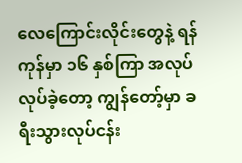လေကြောင်းလိုင်းတွေနဲ့ ရန်ကုန်မှာ ၁၆ နှစ်ကြာ အလုပ်လုပ်ခဲ့တော့ ကျွန်တော့်မှာ ခရီးသွားလုပ်ငန်း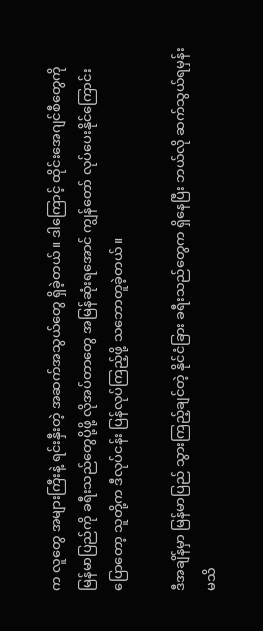က လူတွေ အများကြီးနဲ့ ရင်းနှီးတဲ့ အဆက်အသွယ်တွေ ရှိခဲ့တယ်။ ဒါကြောင့် ထိုင်းအေဂျင်စီတွေကို မြန်မာပြည်ကို ခရီးသည်တွေပို့ဖို့ လိုအပ်တာတွေ အမြန်ဆုံးရအောင် ကျွန်တော် လုပ်ပေးနိုင်ကြောင်း ပြောတော့ သူတို့က ဒီလုပ်ငန်း ပြန်လုပ်ကြည့်ဖို့ သဘောတူခဲ့တယ်။

ဒီအချိန်မှာ မြန်မာပြည် သွားကြည့်ချင်တဲ့ နိုင်ငံခြား ခရီးသည်တွေက ရှိနေပြီး ဘယ်လို ဆက်သွယ်ရမှန်းမသိ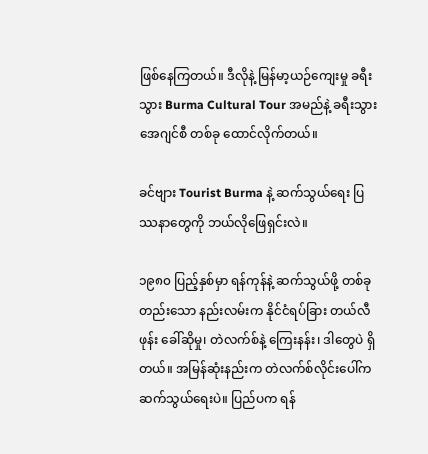ဖြစ်နေကြတယ်။ ဒီလိုနဲ့ မြန်မာ့ယဉ်ကျေးမှု ခရီးသွား Burma Cultural Tour အမည်နဲ့ ခရီးသွား အေဂျင်စီ တစ်ခု ထောင်လိုက်တယ်။

ခင်ဗျား Tourist Burma နဲ့ ဆက်သွယ်ရေး ပြဿနာတွေကို ဘယ်လိုဖြေရှင်းလဲ။

၁၉၈၀ ပြည့်နှစ်မှာ ရန်ကုန်နဲ့ ဆက်သွယ်ဖို့ တစ်ခုတည်းသော နည်းလမ်းက နိုင်ငံရပ်ခြား တယ်လီဖုန်း ခေါ်ဆိုမှု၊ တဲလက်စ်နဲ့ ကြေးနန်း၊ ဒါတွေပဲ ရှိတယ်။ အမြန်ဆုံးနည်းက တဲလက်စ်လိုင်းပေါ်က ဆက်သွယ်ရေးပဲ။ ပြည်ပက ရန်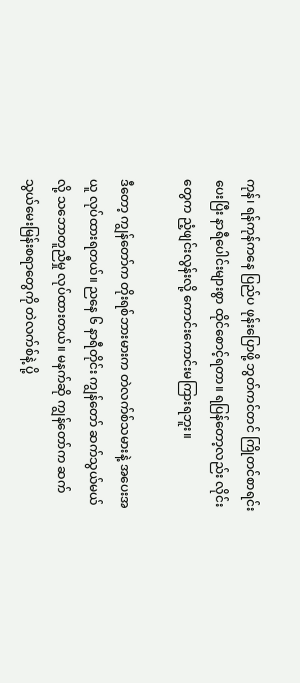ကုန်၊ ရန်ကုန်ကနေ ပြည်ပ ဖုန်းပြောဖို့ ဘွတ်ကင်တင် ကြိုတင်စာရင်းပေးပြီး နာရီပေါင်းများစွာ ထိုင်စောင့်ရတာ။ ရပြန်တော့လည်း လိုင်းတွေက ညံ့ဖျင်းလွန်းလို့ ကောင်းကောင်းမကြားရဘူး။

ဒီတော့ ကျွန်တော်က တိုးရစ်ဘားမားက တဲလက်စ်သမားနဲ့ အပေးအယူ လုပ်ထားရတယ်။ ညနေ ၆ နာရီတိုင်း ကျွန်တော် ဆက်သွယ်မယ်လို့ သဘောတူညီမှု လုပ်ထားတယ်။ မနက်ဆို ကျွန်တော်က ဆက်သွယ်မေးမြန်းစရာတွေကို တဲလက်စ်နဲ့ ပို့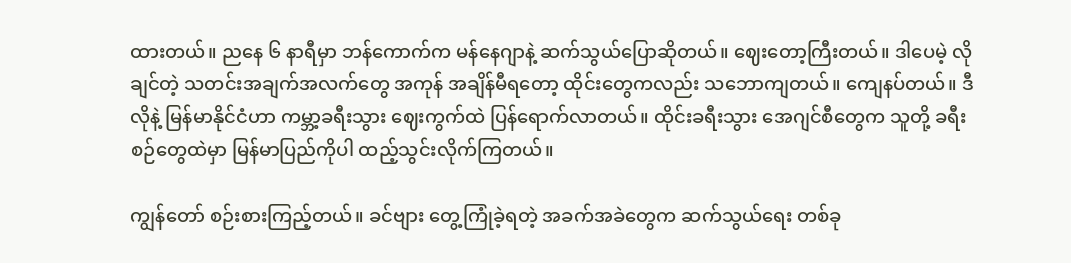ထားတယ်။ ညနေ ၆ နာရီမှာ ဘန်ကောက်က မန်နေဂျာနဲ့ ဆက်သွယ်ပြောဆိုတယ်။ ဈေးတော့ကြီးတယ်။ ဒါပေမဲ့ လိုချင်တဲ့ သတင်းအချက်အလက်တွေ အကုန် အချိန်မီရတော့ ထိုင်းတွေကလည်း သဘောကျတယ်။ ကျေနပ်တယ်။ ဒီလိုနဲ့ မြန်မာနိုင်ငံဟာ ကမ္ဘာ့ခရီးသွား ဈေးကွက်ထဲ ပြန်ရောက်လာတယ်။ ထိုင်းခရီးသွား အေဂျင်စီတွေက သူတို့ ခရီးစဉ်တွေထဲမှာ မြန်မာပြည်ကိုပါ ထည့်သွင်းလိုက်ကြတယ်။

ကျွန်တော် စဉ်းစားကြည့်တယ်။ ခင်ဗျား တွေ့ကြုံခဲ့ရတဲ့ အခက်အခဲတွေက ဆက်သွယ်ရေး တစ်ခု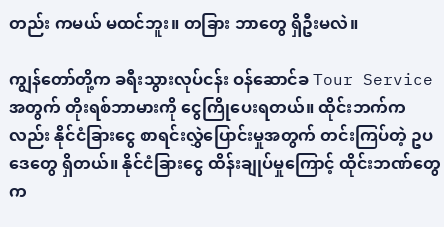တည်း ကမယ် မထင်ဘူး။ တခြား ဘာတွေ ရှိဦးမလဲ။

ကျွန်တော်တို့က ခရီးသွားလုပ်ငန်း ဝန်ဆောင်ခ Tour Service အတွက် တိုးရစ်ဘာမားကို ငွေကြိုပေးရတယ်။ ထိုင်းဘက်ကလည်း နိုင်ငံခြားငွေ စာရင်းလွှဲပြောင်းမှုအတွက် တင်းကြပ်တဲ့ ဥပဒေတွေ ရှိတယ်။ နိုင်ငံခြားငွေ ထိန်းချုပ်မှုကြောင့် ထိုင်းဘဏ်တွေက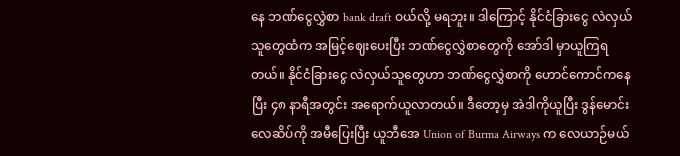နေ ဘဏ်ငွေလွှဲစာ bank draft ဝယ်လို့ မရဘူး။ ဒါကြောင့် နိုင်ငံခြားငွေ လဲလှယ်သူတွေထံက အမြင့်ဈေးပေးပြီး ဘဏ်ငွေလွှဲစာတွေကို အော်ဒါ မှာယူကြရတယ်။ နိုင်ငံခြားငွေ လဲလှယ်သူတွေဟာ ဘဏ်ငွေလွှဲစာကို ဟောင်ကောင်ကနေပြီး ၄၈ နာရီအတွင်း အရောက်ယူလာတယ်။ ဒီတော့မှ အဲဒါကိုယူပြီး ဒွန်မောင်းလေဆိပ်ကို အမီပြေးပြီး ယူဘီအေ Union of Burma Airways က လေယာဉ်မယ်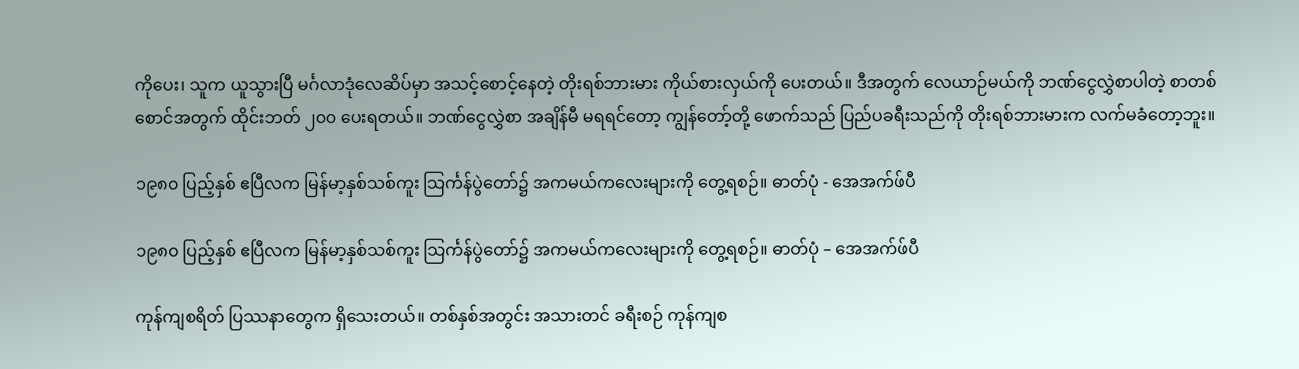ကိုပေး၊ သူက ယူသွားပြီ မင်္ဂလာဒုံလေဆိပ်မှာ အသင့်စောင့်နေတဲ့ တိုးရစ်ဘားမား ကိုယ်စားလှယ်ကို ပေးတယ်။ ဒီအတွက် လေယာဉ်မယ်ကို ဘဏ်ငွေလွှဲစာပါတဲ့ စာတစ်စောင်အတွက် ထိုင်းဘတ် ၂၀၀ ပေးရတယ်။ ဘဏ်ငွေလွှဲစာ အချိန်မီ မရရင်တော့ ကျွန်တော့်တို့ ဖောက်သည် ပြည်ပခရီးသည်ကို တိုးရစ်ဘားမားက လက်မခံတော့ဘူး။

၁၉၈၀ ပြည့်နှစ် ဧပြီလက မြန်မာ့နှစ်သစ်ကူး သြင်္ကန်ပွဲတော်၌ အကမယ်ကလေးများကို တွေ့ရစဉ်။ ဓာတ်ပုံ - အေအက်ဖ်ပီ

၁၉၈၀ ပြည့်နှစ် ဧပြီလက မြန်မာ့နှစ်သစ်ကူး သြင်္ကန်ပွဲတော်၌ အကမယ်ကလေးများကို တွေ့ရစဉ်။ ဓာတ်ပုံ – အေအက်ဖ်ပီ

ကုန်ကျစရိတ် ပြဿနာတွေက ရှိသေးတယ်။ တစ်နှစ်အတွင်း အသားတင် ခရီးစဉ် ကုန်ကျစ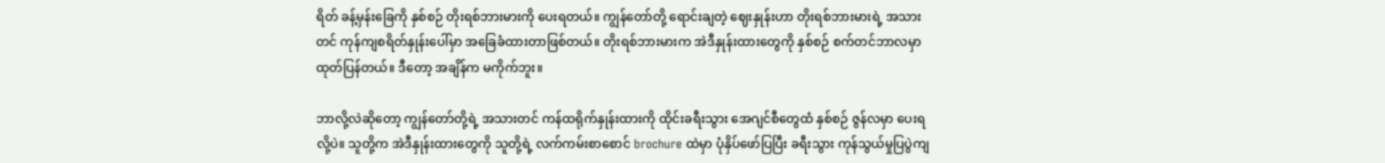ရိတ် ခန့်မှန်းခြေကို နှစ်စဉ် တိုးရစ်ဘားမားကို ပေးရတယ်။ ကျွန်တော်တို့ ရောင်းချတဲ့ ဈေးနှုန်းဟာ တိုးရစ်ဘားမားရဲ့ အသားတင် ကုန်ကျစရိတ်နှုန်းပေါ်မှာ အခြေခံထားတာဖြစ်တယ်။ တိုးရစ်ဘားမားက အဲဒီနှုန်းထားတွေကို နှစ်စဉ် စက်တင်ဘာလမှာ ထုတ်ပြန်တယ်။ ဒီတော့ အချိန်က မကိုက်ဘူး။

ဘာလို့လဲဆိုတော့ ကျွန်တော်တို့ရဲ့ အသားတင် ကန်ထရိုက်နှုန်းထားကို ထိုင်းခရီးသွား အေဂျင်စီတွေထံ နှစ်စဉ် ဇွန်လမှာ ပေးရလို့ပဲ။ သူတို့က အဲဒီနှုန်းထားတွေကို သူတို့ရဲ့ လက်ကမ်းစာစောင် brochure ထဲမှာ ပုံနှိပ်ဖော်ပြပြီး ခရီးသွား ကုန်သွယ်မှုပြပွဲကျ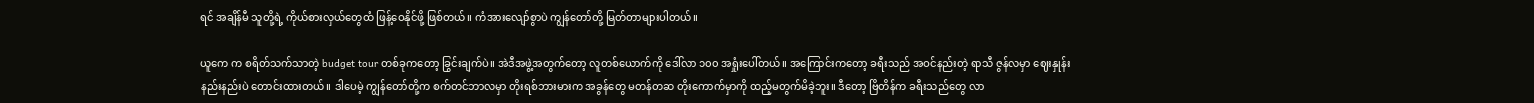ရင် အချိန်မီ သူတို့ရဲ့ ကိုယ်စားလှယ်တွေထံ ဖြန့်ဝေနိုင်ဖို့ ဖြစ်တယ်။ ကံအားလျော်စွာပဲ ကျွန်တော်တို့ မြတ်တာများပါတယ်။

ယူကေ က စရိတ်သက်သာတဲ့ budget tour တစ်ခုကတော့ ခြွင်းချက်ပဲ။ အဲဒီအဖွဲ့အတွက်တော့ လူတစ်ယောက်ကို ဒေါ်လာ ၁၀၀ အရှုံးပေါ်တယ်။ အကြောင်းကတော့ ခရီးသည် အဝင်နည်းတဲ့ ရာသီ ဇွန်လမှာ ဈေးနှုန်းနည်းနည်းပဲ တောင်းထားတယ်။ ဒါပေမဲ့ ကျွန်တော်တို့က စက်တင်ဘာလမှာ တိုးရစ်ဘားမားက အခွန်တွေ မတန်တဆ တိုးကောက်မှာကို ထည့်မတွက်မိခဲ့ဘူး။ ဒီတော့ ဗြိတိန်က ခရီးသည်တွေ လာ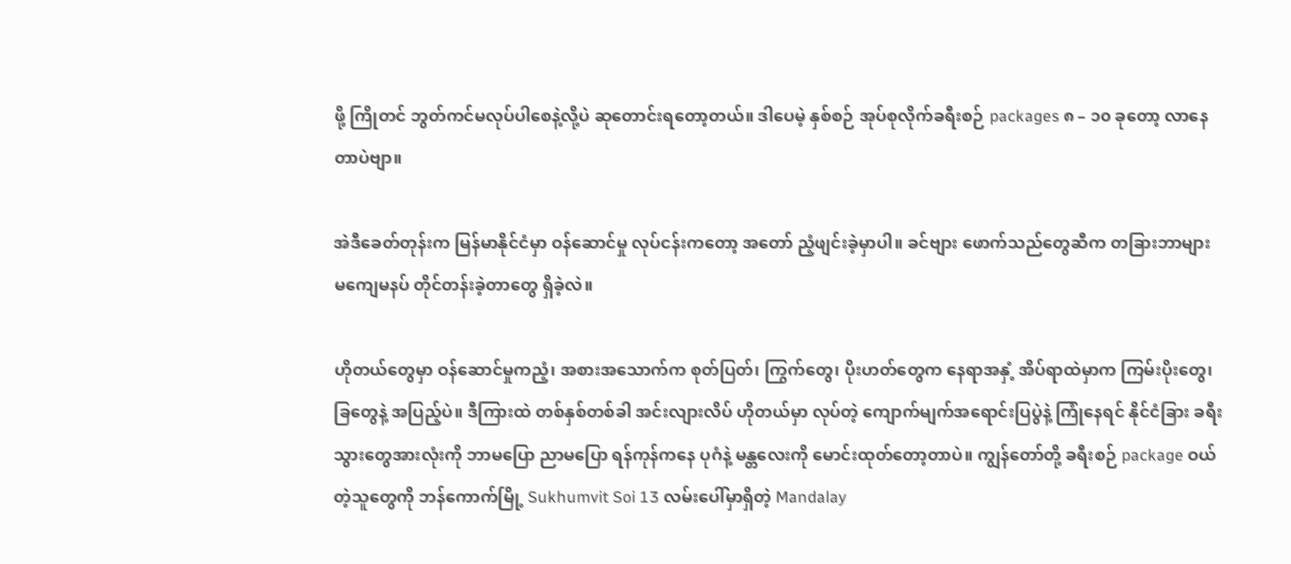ဖို့ ကြိုတင် ဘွတ်ကင်မလုပ်ပါစေနဲ့လို့ပဲ ဆုတောင်းရတော့တယ်။ ဒါပေမဲ့ နှစ်စဉ် အုပ်စုလိုက်ခရီးစဉ် packages ၈ – ၁၀ ခုတော့ လာနေတာပဲဗျာ။

အဲဒီခေတ်တုန်းက မြန်မာနိုင်ငံမှာ ဝန်ဆောင်မှု လုပ်ငန်းကတော့ အတော် ညံ့ဖျင်းခဲ့မှာပါ။ ခင်ဗျား ဖောက်သည်တွေဆီက တခြားဘာများ မကျေမနပ် တိုင်တန်းခဲ့တာတွေ ရှိခဲ့လဲ။

ဟိုတယ်တွေမှာ ဝန်ဆောင်မှုကညံ့၊ အစားအသောက်က စုတ်ပြတ်၊ ကြွက်တွေ၊ ပိုးဟတ်တွေက နေရာအနှံ့ အိပ်ရာထဲမှာက ကြမ်းပိုးတွေ၊ ခြတွေနဲ့ အပြည့်ပဲ။ ဒီကြားထဲ တစ်နှစ်တစ်ခါ အင်းလျားလိပ် ဟိုတယ်မှာ လုပ်တဲ့ ကျောက်မျက်အရောင်းပြပွဲနဲ့ ကြုံနေရင် နိုင်ငံခြား ခရီးသွားတွေအားလုံးကို ဘာမပြော ညာမပြော ရန်ကုန်ကနေ ပုဂံနဲ့ မန္တလေးကို မောင်းထုတ်တော့တာပဲ။ ကျွန်တော်တို့ ခရီးစဉ် package ဝယ်တဲ့သူတွေကို ဘန်ကောက်မြို့ Sukhumvit Soi 13 လမ်းပေါ်မှာရှိတဲ့ Mandalay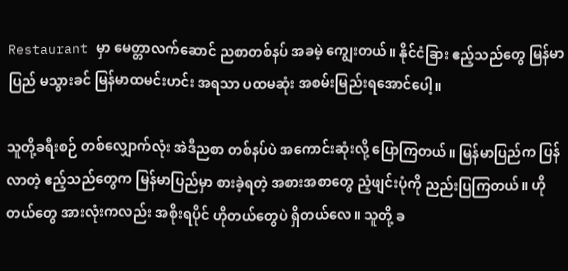Restaurant မှာ မေတ္တာလက်ဆောင် ညစာတစ်နပ် အခမဲ့ ကျွေးတယ်။ နိုင်ငံခြား ဧည့်သည်တွေ မြန်မာပြည် မသွားခင် မြန်မာထမင်းဟင်း အရသာ ပထမဆုံး အစမ်းမြည်းရအောင်ပေါ့။

သူတို့ခရီးစဉ် တစ်လျှောက်လုံး အဲဒီညစာ တစ်နပ်ပဲ အကောင်းဆုံးလို့ ပြောကြတယ်။ မြန်မာပြည်က ပြန်လာတဲ့ ဧည့်သည်တွေက မြန်မာပြည်မှာ စားခဲ့ရတဲ့ အစားအစာတွေ ညံ့ဖျင်းပုံကို ညည်းပြကြတယ်။ ဟိုတယ်တွေ အားလုံးကလည်း အစိုးရပိုင် ဟိုတယ်တွေပဲ ရှိတယ်လေ။ သူတို့ ခ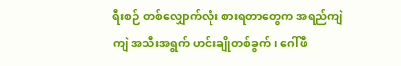ရီးစဉ် တစ်လျှောက်လုံး စားရတာတွေက အရည်ကျဲကျဲ အသီးအရွက် ဟင်းချိုတစ်ခွက်၊ ဂေါ်ဖီ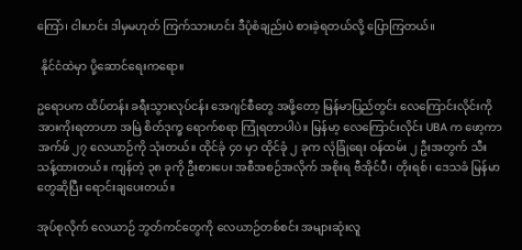ကြော်၊ ငါးဟင်း ဒါမှမဟုတ် ကြက်သားဟင်း ဒီပုံစံချည်းပဲ စားခဲ့ရတယ်လို့ ပြောကြတယ်။

 နိုင်ငံထဲမှာ ပို့ဆောင်ရေးကရော။

ဥရောပက ထိပ်တန်း ခရီးသွားလုပ်ငန်း အေဂျင်စီတွေ အဖို့တော့ မြန်မာပြည်တွင်း လေကြောင်းလိုင်းကို အားကိုးရတာဟာ အမြဲ စိတ်ဒုက္ခ ရောက်စရာ ကြုံရတာပါပဲ။ မြန်မာ့ လေကြောင်းလိုင်း UBA က ဖော့ကာ အက်ဖ် ၂၇ လေယာဉ်ကို သုံးတယ်။ ထိုင်ခုံ ၄၀ မှာ ထိုင်ခုံ ၂ ခုက လုံခြုံရေး ဝန်ထမ်း ၂ ဦးအတွက် သီးသန့်ထားတယ်။ ကျန်တဲ့ ၃၈ ခုကို ဦးစားပေး အစီအစဉ်အလိုက် အစိုးရ ဗီအိုင်ပီ၊ တိုးရစ်၊ ဒေသခံ မြန်မာတွေဆိုပြီး ရောင်းချပေးတယ်။

အုပ်စုလိုက် လေယာဉ် ဘွတ်ကင်တွေကို လေယာဉ်တစ်စင်း အများဆုံးလူ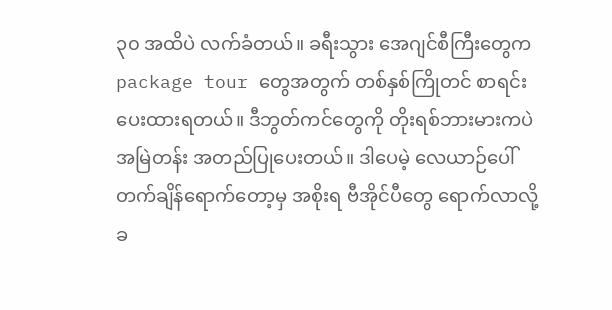၃၀ အထိပဲ လက်ခံတယ်။ ခရီးသွား အေဂျင်စီကြီးတွေက package tour တွေအတွက် တစ်နှစ်ကြိုတင် စာရင်းပေးထားရတယ်။ ဒီဘွတ်ကင်တွေကို တိုးရစ်ဘားမားကပဲ အမြဲတန်း အတည်ပြုပေးတယ်။ ဒါပေမဲ့ လေယာဉ်ပေါ် တက်ချိန်ရောက်တော့မှ အစိုးရ ဗီအိုင်ပီတွေ ရောက်လာလို့ ခ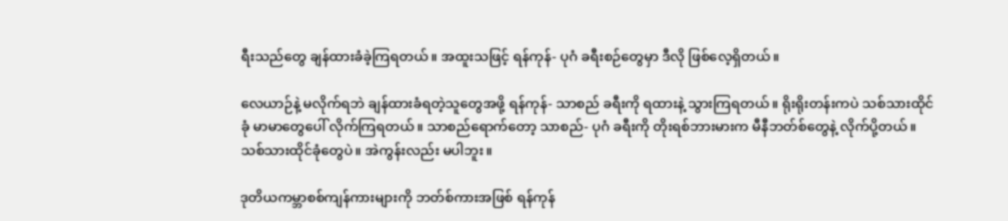ရီးသည်တွေ ချန်ထားခံခဲ့ကြရတယ်။ အထူးသဖြင့် ရန်ကုန်- ပုဂံ ခရီးစဉ်တွေမှာ ဒီလို ဖြစ်လေ့ရှိတယ်။

လေယာဉ်နဲ့ မလိုက်ရဘဲ ချန်ထားခံရတဲ့သူတွေအဖို့ ရန်ကုန်- သာစည် ခရီးကို ရထားနဲ့ သွားကြရတယ်။ ရိုးရိုးတန်းကပဲ သစ်သားထိုင်ခုံ မာမာတွေပေါ် လိုက်ကြရတယ်။ သာစည်ရောက်တော့ သာစည်- ပုဂံ ခရီးကို တိုးရစ်ဘားမားက မီနီဘတ်စ်တွေနဲ့ လိုက်ပို့တယ်။ သစ်သားထိုင်ခုံတွေပဲ။ အဲကွန်းလည်း မပါဘူး။

ဒုတိယကမ္ဘာစစ်ကျန်ကားများကို ဘတ်စ်ကားအဖြစ် ရန်ကုန်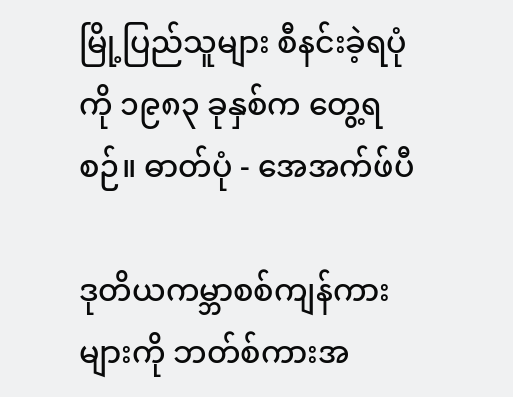မြို့ပြည်သူများ စီနင်းခဲ့ရပုံကို ၁၉၈၃ ခုနှစ်က တွေ့ရစဉ်။ ဓာတ်ပုံ - အေအက်ဖ်ပီ

ဒုတိယကမ္ဘာစစ်ကျန်ကားများကို ဘတ်စ်ကားအ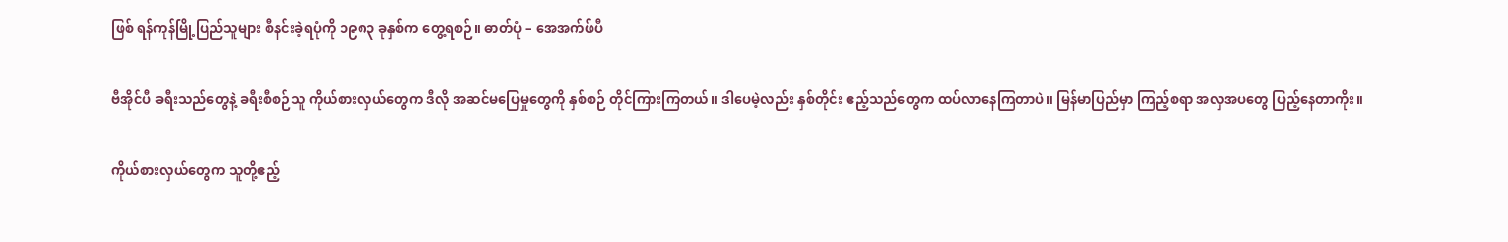ဖြစ် ရန်ကုန်မြို့ပြည်သူများ စီနင်းခဲ့ရပုံကို ၁၉၈၃ ခုနှစ်က တွေ့ရစဉ်။ ဓာတ်ပုံ – အေအက်ဖ်ပီ

ဗီအိုင်ပီ ခရီးသည်တွေနဲ့ ခရီးစီစဉ်သူ ကိုယ်စားလှယ်တွေက ဒီလို အဆင်မပြေမှုတွေကို နှစ်စဉ် တိုင်ကြားကြတယ်။ ဒါပေမဲ့လည်း နှစ်တိုင်း ဧည့်သည်တွေက ထပ်လာနေကြတာပဲ။ မြန်မာပြည်မှာ ကြည့်စရာ အလှအပတွေ ပြည့်နေတာကိုး။

ကိုယ်စားလှယ်တွေက သူတို့ဧည့်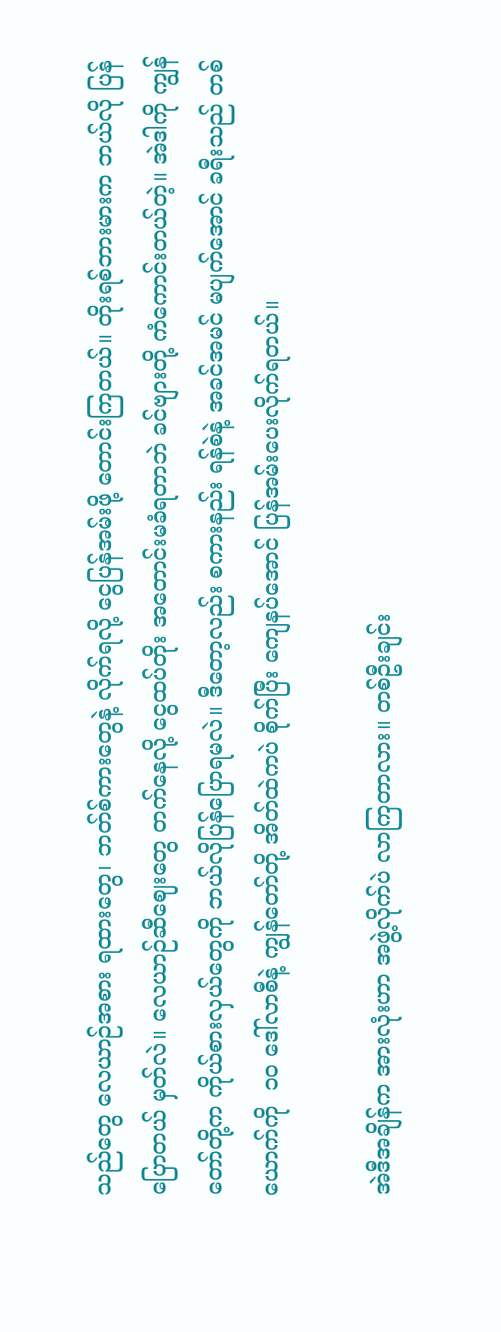သည်တွေ လေယာဉ်အစား ရထားတွေ၊ ဘတ်စ်ကားတွေနဲ့ လိုက်ရလို့ ငွေပြန်အမ်းဖို့ တောင်းကြတယ်။ တိုးရစ်ဘားမားက ဘယ်လို ပြန်ပြောတယ် မှတ်လဲ။ လေယာဉ်ဆီဈေးတွေ တက်နေလို့ ငွေထပ်တိုး အတောင်းမခံရတာဘဲ ခင်ဗျားတို့ ကံကောင်းတယ်တဲ့။ အဲဒါကို ကျွန်တော်တို့က ကိုယ်စားလှယ်တွေကို ဘယ်လိုပြန်ပြောရမလဲ။ ဒီတော့လည်း စကားနည်း ရန်စဲနဲ့ အခင်အမင် မပျက်အောင် ခရီးသည် တစ်ယောက်ကို  ၁၀ ဒေါ်လာစီနဲ့ ကျွန်တော်တို့ အိတ်ထဲကပဲ စိုက်ပြီး ကျေနပ်အောင် ပြန်အမ်းပေးလိုက်ရတယ်။

အဲဒီအချိန်က အားလုံးဟာ အဖွဲ့လိုက်ပဲ လာကြတာလား။ တစ်ဦးချင်း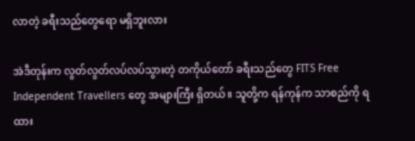လာတဲ့ ခရီးသည်တွေရော မရှိဘူးလား

အဲဒီတုန်းက လွတ်လွတ်လပ်လပ်သွားတဲ့ တကိုယ်တော် ခရီးသည်တွေ FITS Free Independent Travellers တွေ အများကြီး ရှိတယ်။ သူတို့က ရန်ကုန်က သာစည်ကို ရထား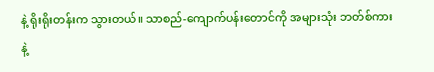နဲ့ ရိုးရိုးတန်းက သွားတယ်။ သာစည်-ကျောက်ပန်းတောင်ကို အများသုံး ဘတ်စ်ကားနဲ့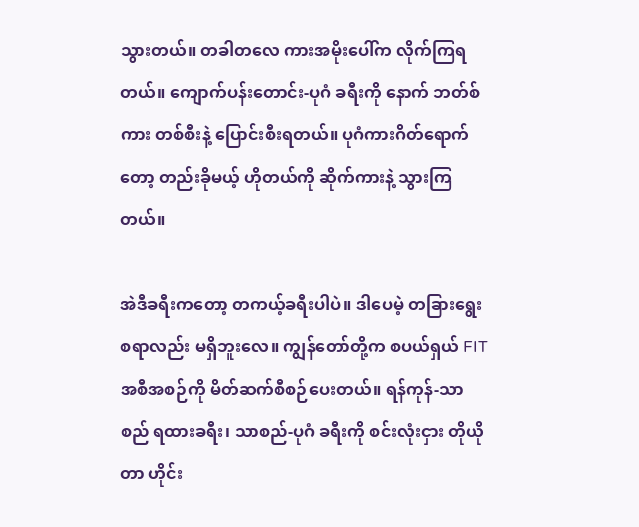သွားတယ်။ တခါတလေ ကားအမိုးပေါ်က လိုက်ကြရတယ်။ ကျောက်ပန်းတောင်း-ပုဂံ ခရီးကို နောက် ဘတ်စ်ကား တစ်စီးနဲ့ ပြောင်းစီးရတယ်။ ပုဂံကားဂိတ်ရောက်တော့ တည်းခိုမယ့် ဟိုတယ်ကို ဆိုက်ကားနဲ့ သွားကြတယ်။

အဲဒီခရီးကတော့ တကယ့်ခရီးပါပဲ။ ဒါပေမဲ့ တခြားရွေးစရာလည်း မရှိဘူးလေ။ ကျွန်တော်တို့က စပယ်ရှယ် FIT အစီအစဉ်ကို မိတ်ဆက်စီစဉ်ပေးတယ်။ ရန်ကုန်-သာစည် ရထားခရီး၊ သာစည်-ပုဂံ ခရီးကို စင်းလုံးငှား တိုယိုတာ ဟိုင်း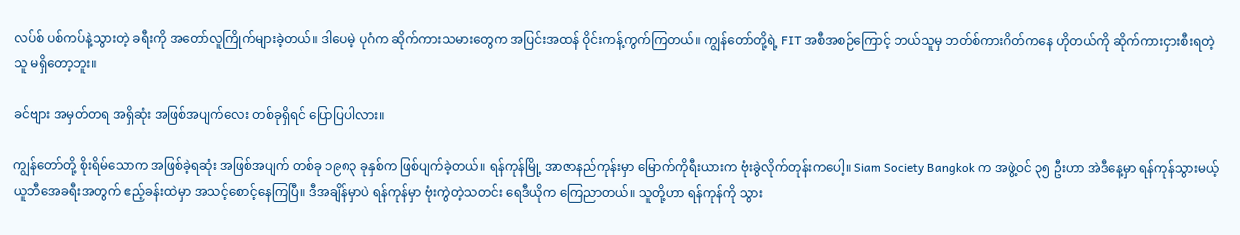လပ်စ် ပစ်ကပ်နဲ့သွားတဲ့ ခရီးကို အတော်လူကြိုက်များခဲ့တယ်။ ဒါပေမဲ့ ပုဂံက ဆိုက်ကားသမားတွေက အပြင်းအထန် ဝိုင်းကန့်ကွက်ကြတယ်။ ကျွန်တော်တို့ရဲ့ FIT အစီအစဉ်ကြောင့် ဘယ်သူမှ ဘတ်စ်ကားဂိတ်ကနေ ဟိုတယ်ကို ဆိုက်ကားငှားစီးရတဲ့သူ မရှိတော့ဘူး။

ခင်ဗျား အမှတ်တရ အရှိဆုံး အဖြစ်အပျက်လေး တစ်ခုရှိရင် ပြောပြပါလား။

ကျွန်တော်တို့ စိုးရိမ်သောက အဖြစ်ခဲ့ရဆုံး အဖြစ်အပျက် တစ်ခု ၁၉၈၃ ခုနှစ်က ဖြစ်ပျက်ခဲ့တယ်။ ရန်ကုန်မြို့ အာဇာနည်ကုန်းမှာ မြောက်ကိုရီးယားက ဗုံးခွဲလိုက်တုန်းကပေါ့။ Siam Society Bangkok က အဖွဲ့ဝင် ၃၅ ဦးဟာ အဲဒီနေ့မှာ ရန်ကုန်သွားမယ့် ယူဘီအေခရီးအတွက် ဧည့်ခန်းထဲမှာ အသင့်စောင့်နေကြပြီ။ ဒီအချိန်မှာပဲ ရန်ကုန်မှာ ဗုံးကွဲတဲ့သတင်း ရေဒီယိုက ကြေညာတယ်။ သူတို့ဟာ ရန်ကုန်ကို သွား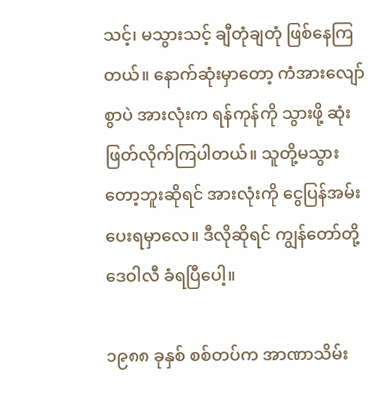သင့်၊ မသွားသင့် ချီတုံချတုံ ဖြစ်နေကြတယ်။ နောက်ဆုံးမှာတော့ ကံအားလျော်စွာပဲ အားလုံးက ရန်ကုန်ကို သွားဖို့ ဆုံးဖြတ်လိုက်ကြပါတယ်။ သူတို့မသွားတော့ဘူးဆိုရင် အားလုံးကို ငွေပြန်အမ်း ပေးရမှာလေ။ ဒီလိုဆိုရင် ကျွန်တော်တို့ ဒေဝါလီ ခံရပြီပေါ့။

၁၉၈၈ ခုနှစ် စစ်တပ်က အာဏာသိမ်း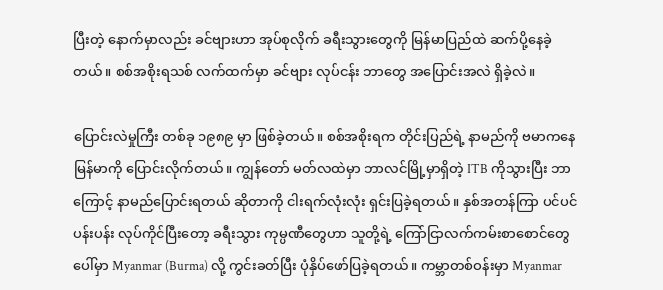ပြီးတဲ့ နောက်မှာလည်း ခင်ဗျားဟာ အုပ်စုလိုက် ခရီးသွားတွေကို မြန်မာပြည်ထဲ ဆက်ပို့နေခဲ့တယ်။ စစ်အစိုးရသစ် လက်ထက်မှာ ခင်ဗျား လုပ်ငန်း ဘာတွေ အပြောင်းအလဲ ရှိခဲ့လဲ။

ပြောင်းလဲမှုကြီး တစ်ခု ၁၉၈၉ မှာ ဖြစ်ခဲ့တယ်။ စစ်အစိုးရက တိုင်းပြည်ရဲ့ နာမည်ကို ဗမာကနေ မြန်မာကို ပြောင်းလိုက်တယ်။ ကျွန်တော် မတ်လထဲမှာ ဘာလင်မြို့မှာရှိတဲ့ ITB ကိုသွားပြီး ဘာကြောင့် နာမည်ပြောင်းရတယ် ဆိုတာကို ငါးရက်လုံးလုံး ရှင်းပြခဲ့ရတယ်။ နှစ်အတန်ကြာ ပင်ပင်ပန်းပန်း လုပ်ကိုင်ပြီးတော့ ခရီးသွား ကုမ္ပဏီတွေဟာ သူတို့ရဲ့ ကြော်ငြာလက်ကမ်းစာစောင်တွေပေါ်မှာ Myanmar (Burma) လို့ ကွင်းခတ်ပြီး ပုံနှိပ်ဖော်ပြခဲ့ရတယ်။ ကမ္ဘာတစ်ဝန်းမှာ Myanmar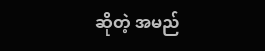ဆိုတဲ့ အမည်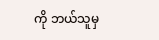ကို ဘယ်သူမှ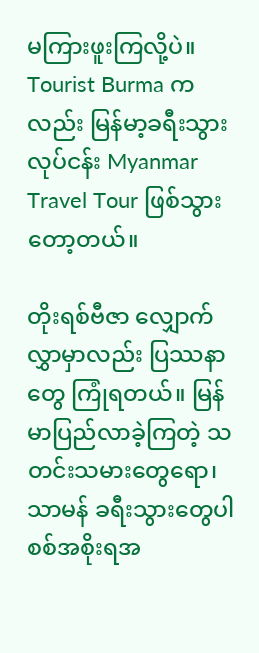မကြားဖူးကြလို့ပဲ။ Tourist Burma ကလည်း မြန်မာ့ခရီးသွားလုပ်ငန်း Myanmar Travel Tour ဖြစ်သွားတော့တယ်။

တိုးရစ်ဗီဇာ လျှောက်လွှာမှာလည်း ပြဿနာတွေ ကြုံရတယ်။ မြန်မာပြည်လာခဲ့ကြတဲ့ သတင်းသမားတွေရော၊ သာမန် ခရီးသွားတွေပါ စစ်အစိုးရအ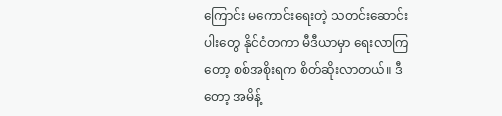ကြောင်း မကောင်းရေးတဲ့ သတင်းဆောင်းပါးတွေ နိုင်ငံတကာ မီဒီယာမှာ ရေးလာကြတော့ စစ်အစိုးရက စိတ်ဆိုးလာတယ်။ ဒီတော့ အမိန့်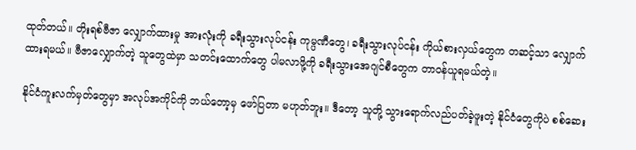ထုတ်တယ်။ တိုးရစ်ဗီဇာ လျှောက်ထားမှု အားလုံးကို ခရီးသွားလုပ်ငန်း ကုမ္ပဏီတွေ၊ ခရီးသွားလုပ်ငန်း ကိုယ်စားလှယ်တွေက တဆင့်သာ လျှောက်ထားရမယ်။ ဗီဇာလျှောက်တဲ့ သူတွေထဲမှာ သတင်းထောက်တွေ ပါမလာဖို့ကို ခရီးသွားအေဂျင်စီတွေက တာဝန်ယူရမယ်တဲ့။

နိုင်ငံကူးလက်မှတ်တွေမှာ အလုပ်အကိုင်ကို ဘယ်တော့မှ ဖော်ပြတာ မဟုတ်ဘူး။ ဒီတော့ သူတို့ သွားရောက်လည်ပတ်ခဲ့ဖူးတဲ့ နိုင်ငံတွေကိုပဲ စစ်ဆေး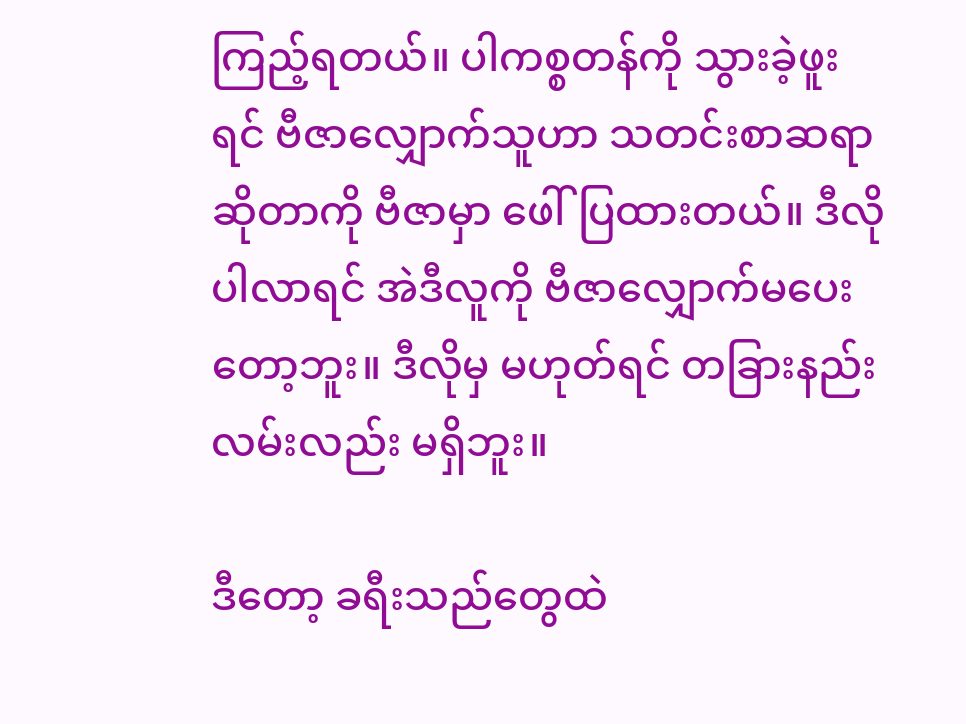ကြည့်ရတယ်။ ပါကစ္စတန်ကို သွားခဲ့ဖူးရင် ဗီဇာလျှောက်သူဟာ သတင်းစာဆရာ ဆိုတာကို ဗီဇာမှာ ဖေါ်ပြထားတယ်။ ဒီလို ပါလာရင် အဲဒီလူကို ဗီဇာလျှောက်မပေးတော့ဘူး။ ဒီလိုမှ မဟုတ်ရင် တခြားနည်းလမ်းလည်း မရှိဘူး။

ဒီတော့ ခရီးသည်တွေထဲ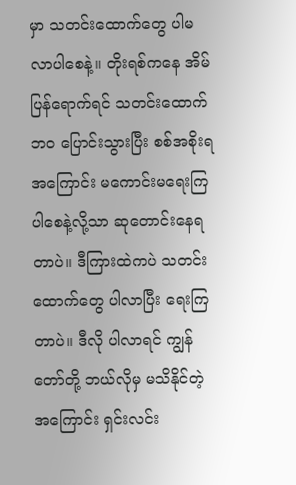မှာ သတင်းထောက်တွေ ပါမလာပါစေနဲ့။ တိုးရစ်ကနေ အိမ်ပြန်ရောက်ရင် သတင်းထောက်ဘဝ ပြောင်းသွားပြီး စစ်အစိုးရအကြောင်း မကောင်းမရေးကြပါစေနဲ့လို့သာ ဆုတောင်းနေရတာပဲ။ ဒီကြားထဲကပဲ သတင်းထောက်တွေ ပါလာပြီး ရေးကြတာပဲ။ ဒီလို ပါလာရင် ကျွန်တော်တို့ ဘယ်လိုမှ မသိနိုင်တဲ့အကြောင်း ရှင်းလင်း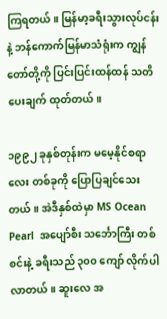ကြရတယ်။ မြန်မာ့ခရီးသွားလုပ်ငန်းနဲ့ ဘန်ကောက်မြန်မာသံရုံးက ကျွန်တော်တို့ကို ပြင်းပြင်းထန်ထန် သတိပေးချက် ထုတ်တယ်။

၁၉၉၂ ခုနှစ်တုန်းက မမေ့နိုင်စရာလေး တစ်ခုကို ပြောပြချင်သေးတယ်။ အဲဒီနှစ်ထဲမှာ MS Ocean Pearl  အပျော်စီး သင်္ဘောကြီး တစ်စင်းနဲ့ ခရီးသည် ၃၀၀ ကျော် လိုက်ပါလာတယ်။ ဆူးလေ အ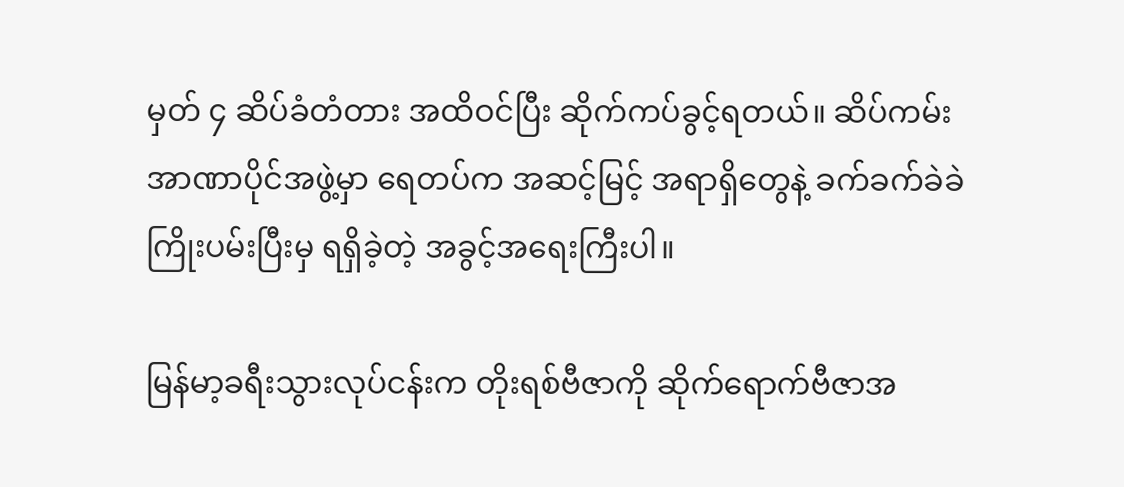မှတ် ၄ ဆိပ်ခံတံတား အထိဝင်ပြီး ဆိုက်ကပ်ခွင့်ရတယ်။ ဆိပ်ကမ်းအာဏာပိုင်အဖွဲ့မှာ ရေတပ်က အဆင့်မြင့် အရာရှိတွေနဲ့ ခက်ခက်ခဲခဲ ကြိုးပမ်းပြီးမှ ရရှိခဲ့တဲ့ အခွင့်အရေးကြီးပါ။

မြန်မာ့ခရီးသွားလုပ်ငန်းက တိုးရစ်ဗီဇာကို ဆိုက်ရောက်ဗီဇာအ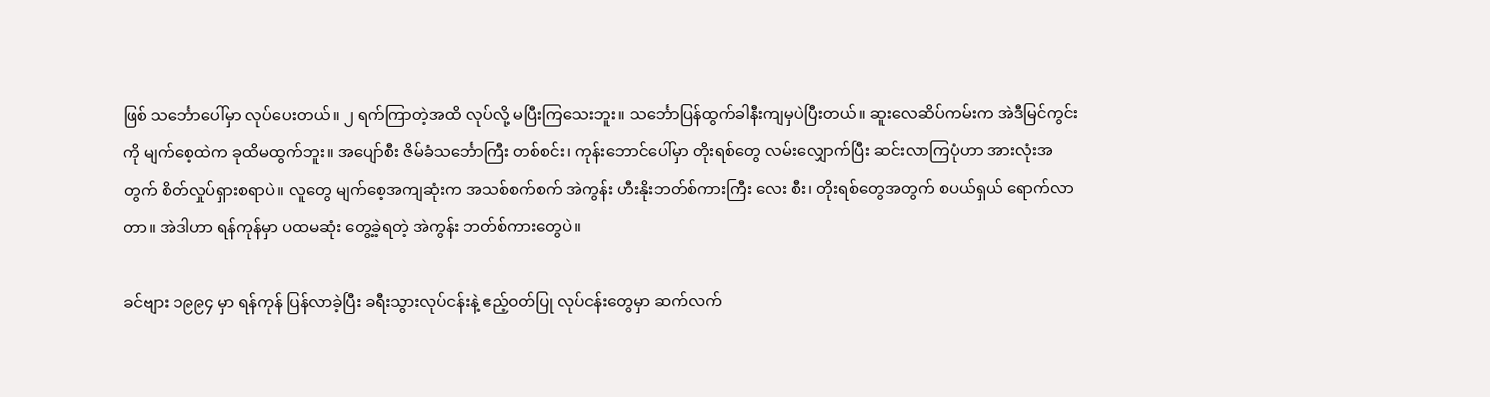ဖြစ် သင်္ဘောပေါ်မှာ လုပ်ပေးတယ်။ ၂ ရက်ကြာတဲ့အထိ လုပ်လို့ မပြီးကြသေးဘူး။ သင်္ဘောပြန်ထွက်ခါနီးကျမှပဲပြီးတယ်။ ဆူးလေဆိပ်ကမ်းက အဲဒီမြင်ကွင်းကို မျက်စေ့ထဲက ခုထိမထွက်ဘူး။ အပျော်စီး ဇိမ်ခံသင်္ဘောကြီး တစ်စင်း၊ ကုန်းဘောင်ပေါ်မှာ တိုးရစ်တွေ လမ်းလျှောက်ပြီး ဆင်းလာကြပုံဟာ အားလုံးအတွက် စိတ်လှုပ်ရှားစရာပဲ။ လူတွေ မျက်စေ့အကျဆုံးက အသစ်စက်စက် အဲကွန်း ဟီးနိုးဘတ်စ်ကားကြီး လေး စီး၊ တိုးရစ်တွေအတွက် စပယ်ရှယ် ရောက်လာတာ။ အဲဒါဟာ ရန်ကုန်မှာ ပထမဆုံး တွေ့ခဲ့ရတဲ့ အဲကွန်း ဘတ်စ်ကားတွေပဲ။

ခင်ဗျား ၁၉၉၄ မှာ ရန်ကုန် ပြန်လာခဲ့ပြီး ခရီးသွားလုပ်ငန်းနဲ့ ဧည့်ဝတ်ပြု လုပ်ငန်းတွေမှာ ဆက်လက်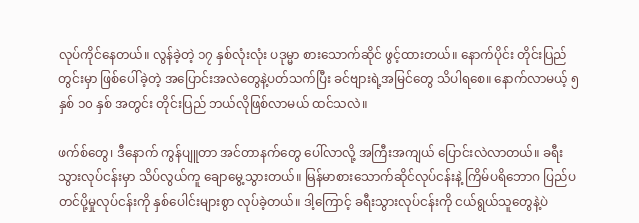လုပ်ကိုင်နေတယ်။ လွန်ခဲ့တဲ့ ၁၇ နှစ်လုံးလုံး ပဒုမ္မာ စားသောက်ဆိုင် ဖွင့်ထားတယ်။ နောက်ပိုင်း တိုင်းပြည်တွင်းမှာ ဖြစ်ပေါ်ခဲ့တဲ့ အပြောင်းအလဲတွေနဲ့ပတ်သက်ပြီး ခင်ဗျားရဲ့အမြင်တွေ သိပါရစေ။ နောက်လာမယ့် ၅ နှစ် ၁၀ နှစ် အတွင်း တိုင်းပြည် ဘယ်လိုဖြစ်လာမယ် ထင်သလဲ။

ဖက်စ်တွေ၊ ဒီနောက် ကွန်ပျူတာ အင်တာနက်တွေ ပေါ်လာလို့ အကြီးအကျယ် ပြောင်းလဲလာတယ်။ ခရီးသွားလုပ်ငန်းမှာ သိပ်လွယ်ကူ ချောမွေ့သွားတယ်။ မြန်မာစားသောက်ဆိုင်လုပ်ငန်းနဲ့ ကြိမ်ပရိဘောဂ ပြည်ပတင်ပို့မှုလုပ်ငန်းကို နှစ်ပေါင်းများစွာ လုပ်ခဲ့တယ်။ ဒါ့ကြောင့် ခရီးသွားလုပ်ငန်းကို ငယ်ရွယ်သူတွေနဲ့ပဲ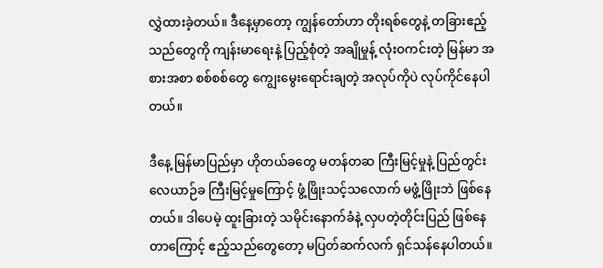လွှဲထားခဲ့တယ်။ ဒီနေ့မှာတော့ ကျွန်တော်ဟာ တိုးရစ်တွေနဲ့ တခြားဧည့်သည်တွေကို ကျန်းမာရေးနဲ့ ပြည့်စုံတဲ့ အချိုမှုန့် လုံးဝကင်းတဲ့ မြန်မာ အစားအစာ စစ်စစ်တွေ ကျွေးမွေးရောင်းချတဲ့ အလုပ်ကိုပဲ လုပ်ကိုင်နေပါတယ်။

ဒီနေ့ မြန်မာပြည်မှာ ဟိုတယ်ခတွေ မတန်တဆ ကြီးမြင့်မှုနဲ့ ပြည်တွင်း လေယာဉ်ခ ကြီးမြင့်မှုကြောင့် ဖွံ့ဖြိုးသင့်သလောက် မဖွံ့ဖြိုးဘဲ ဖြစ်နေတယ်။ ဒါပေမဲ့ ထူးခြားတဲ့ သမိုင်းနောက်ခံနဲ့ လှပတဲ့တိုင်းပြည် ဖြစ်နေတာကြောင့် ဧည့်သည်တွေတော့ မပြတ်ဆက်လက် ရှင်သန်နေပါတယ်။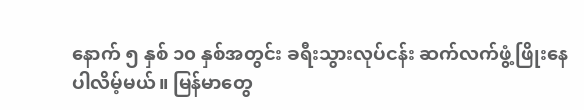နောက် ၅ နှစ် ၁၀ နှစ်အတွင်း ခရီးသွားလုပ်ငန်း ဆက်လက်ဖွံ့ဖြိုးနေပါလိမ့်မယ်။ မြန်မာတွေ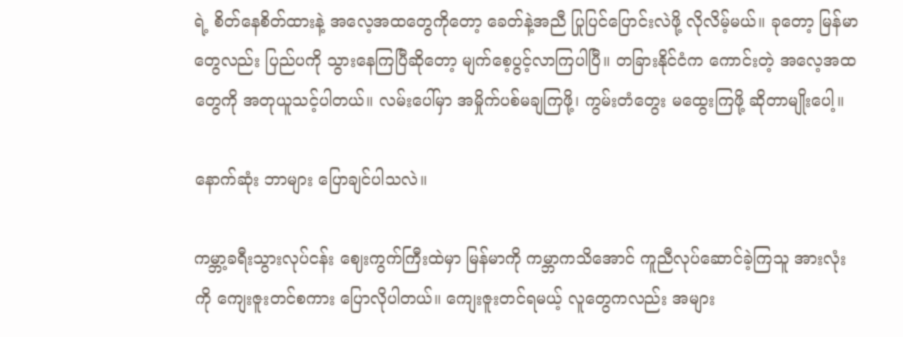ရဲ့ စိတ်နေစိတ်ထားနဲ့ အလေ့အထတွေကိုတော့ ခေတ်နဲ့အညီ ပြုပြင်ပြောင်းလဲဖို့ လိုလိမ့်မယ်။ ခုတော့ မြန်မာတွေလည်း ပြည်ပကို သွားနေကြပြီဆိုတော့ မျက်စေ့ပွင့်လာကြပါပြီ။ တခြားနိုင်ငံက ကောင်းတဲ့ အလေ့အထတွေကို အတုယူသင့်ပါတယ်။ လမ်းပေါ်မှာ အမှိုက်ပစ်မချကြဖို့၊ ကွမ်းတံတွေး မထွေးကြဖို့ ဆိုတာမျိုးပေါ့။

နောက်ဆုံး ဘာများ ပြောချင်ပါသလဲ။

ကမ္ဘာ့ခရီးသွားလုပ်ငန်း ဈေးကွက်ကြီးထဲမှာ မြန်မာကို ကမ္ဘာကသိအောင် ကူညီလုပ်ဆောင်ခဲ့ကြသူ အားလုံးကို ကျေးဇူးတင်စကား ပြောလိုပါတယ်။ ကျေးဇူးတင်ရမယ့် လူတွေကလည်း အများ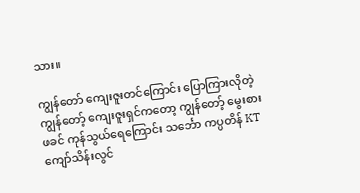သား။

ကျွန်တော် ကျေးဇူးတင်ကြောင်း ပြောကြားလိုတဲ့ ကျွန်တော့် ကျေးဇူးရှင်ကတော့ ကျွန်တော့် မွေးစားဖခင် ကုန်သွယ်ရေကြောင်း သင်္ဘော ကပ္ပတိန် KT ကျော်သိန်းလွင်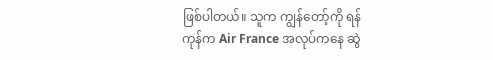ဖြစ်ပါတယ်။ သူက ကျွန်တော့်ကို ရန်ကုန်က Air France အလုပ်ကနေ ဆွဲ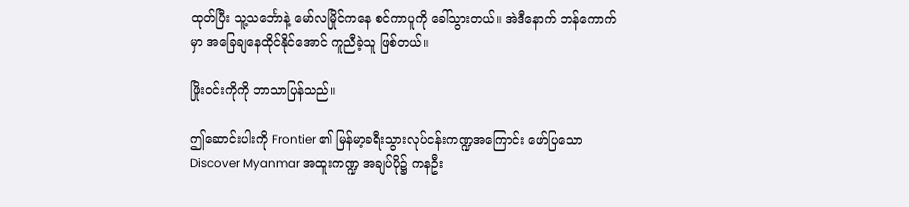ထုတ်ပြီး သူ့သင်္ဘောနဲ့ မော်လမြိုင်ကနေ စင်ကာပူကို ခေါ်သွားတယ်။ အဲဒီနောက် ဘန်ကောက်မှာ အခြေချနေထိုင်နိုင်အောင် ကူညီခဲ့သူ ဖြစ်တယ်။

ဖြိုးဝင်းကိုကို ဘာသာပြန်သည်။

ဤဆောင်းပါးကို Frontier ၏ မြန်မာ့ခရီးသွားလုပ်ငန်းကဏ္ဍအကြောင်း ဖော်ပြသော Discover Myanmar အထူးကဏ္ဍ အချပ်ပို၌ ကနဦး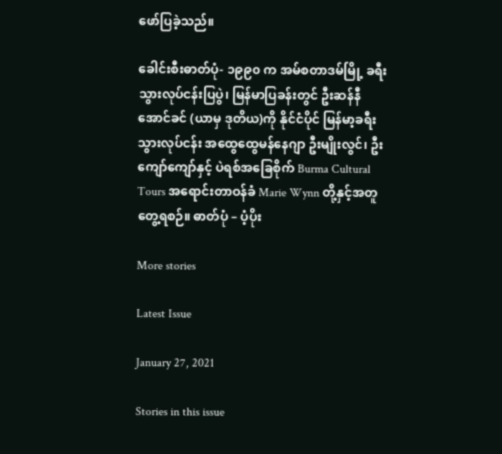ဖော်ပြခဲ့သည်။

ခေါင်းစီးဓာတ်ပုံ- ၁၉၉၀ က အမ်စတာဒမ်မြို့ ခရီးသွားလုပ်ငန်းပြပွဲ၊ မြန်မာပြခန်းတွင် ဦးဆန်နီအောင်ခင် (ယာမှ ဒုတိယ)ကို နိုင်ငံပိုင် မြန်မာ့ခရီးသွားလုပ်ငန်း အထွေထွေမန်နေဂျာ ဦးမျိုးလွင်၊ ဦးကျော်ကျော်နှင့် ပဲရစ်အခြေစိုက် Burma Cultural Tours အရောင်းတာဝန်ခံ Marie Wynn တို့နှင့်အတူ တွေ့ရစဉ်။ ဓာတ်ပုံ – ပံ့ပိုး

More stories

Latest Issue

January 27, 2021

Stories in this issue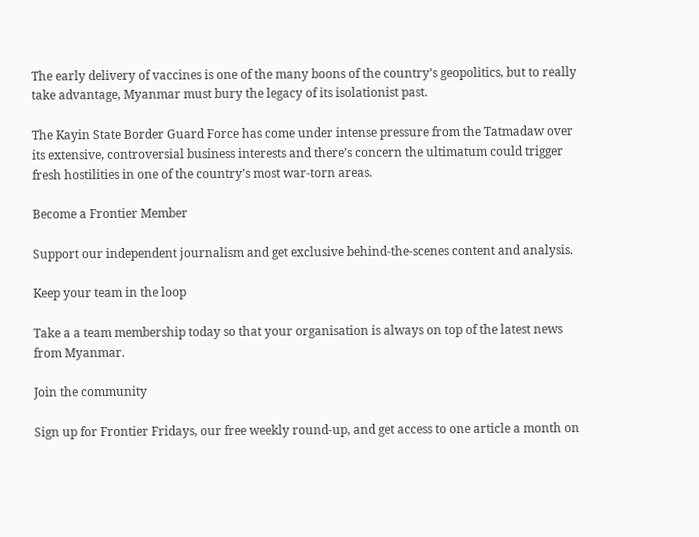The early delivery of vaccines is one of the many boons of the country’s geopolitics, but to really take advantage, Myanmar must bury the legacy of its isolationist past.

The Kayin State Border Guard Force has come under intense pressure from the Tatmadaw over its extensive, controversial business interests and there’s concern the ultimatum could trigger fresh hostilities in one of the country’s most war-torn areas.

Become a Frontier Member

Support our independent journalism and get exclusive behind-the-scenes content and analysis.

Keep your team in the loop

Take a a team membership today so that your organisation is always on top of the latest news from Myanmar.

Join the community

Sign up for Frontier Fridays, our free weekly round-up, and get access to one article a month on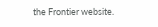the Frontier website.